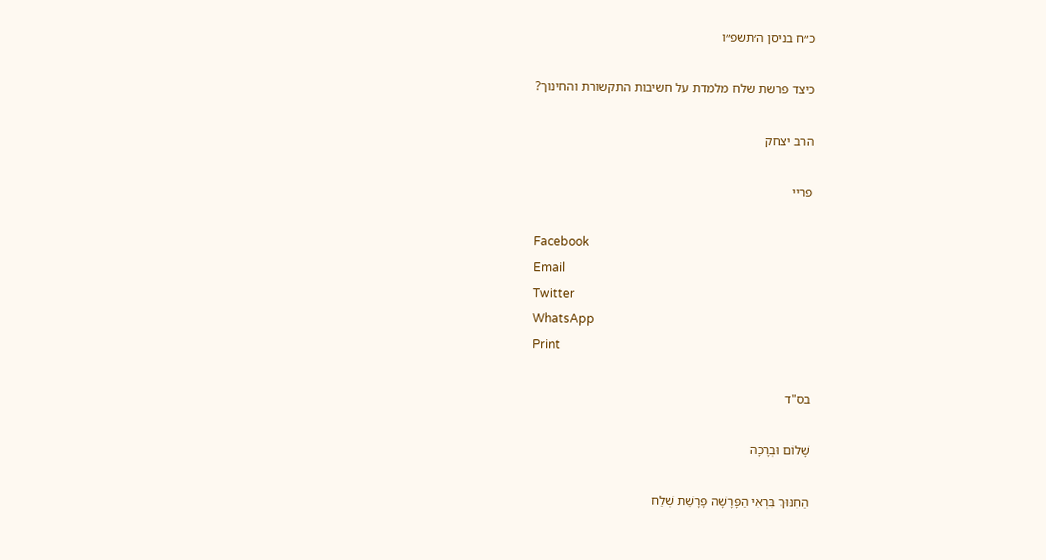כ״ח בניסן ה׳תשפ״ו

כיצד פרשת שלח מלמדת על חשיבות התקשורת והחינוך?

הרב יצחק

פריי

Facebook
Email
Twitter
WhatsApp
Print

בס"ד

שָׁלוֹם וּבְרָכָה

הַחִנּוּךְ בִּרְאִי הַפָּרָשָׁה פָּרָשַׁת שְׁלַח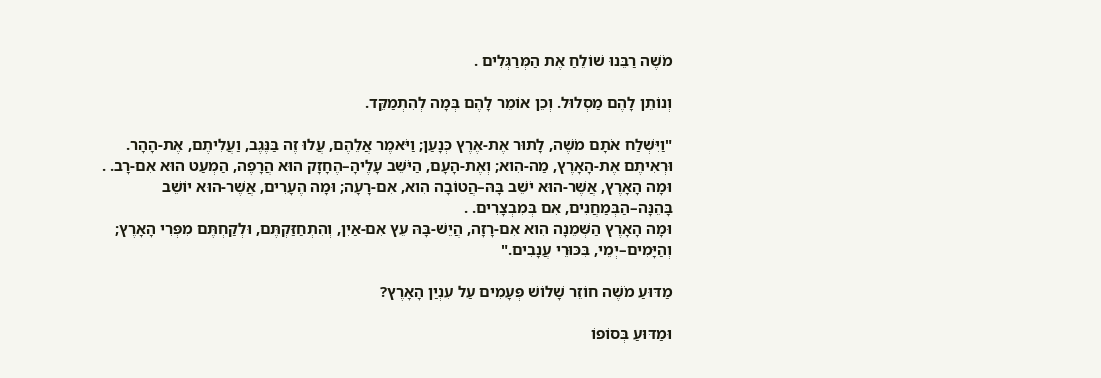מֹשֶׁה רַבֵּנוּ שׁוֹלֵחַ אֶת הַמְּרַגְּלִים .

וְנוֹתֵן לָהֶם מַסְלוּל. וְכֵן אוֹמֵר לָהֶם בְּמָה לְהִתְמַקֵּד.

"וַיִּשְׁלַח אֹתָם מֹשֶׁה, לָתוּר אֶת-אֶרֶץ כְּנָעַן; וַיֹּאמֶר אֲלֵהֶם, עֲלוּ זֶה בַּנֶּגֶב, וַעֲלִיתֶם, אֶת-הָהָר.
וּרְאִיתֶם אֶת-הָאָרֶץ, מַה-הִוא; וְאֶת-הָעָם, הַיֹּשֵׁב עָלֶיהָ–הֶחָזָק הוּא הֲרָפֶה, הַמְעַט הוּא אִם-רָב. .
וּמָה הָאָרֶץ, אֲשֶׁר-הוּא יֹשֵׁב בָּהּ–הֲטוֹבָה הִוא, אִם-רָעָה; וּמָה הֶעָרִים, אֲשֶׁר-הוּא יוֹשֵׁב בָּהֵנָּה–הַבְּמַחֲנִים, אִם בְּמִבְצָרִים. .
וּמָה הָאָרֶץ הַשְּׁמֵנָה הִוא אִם-רָזָה, הֲיֵשׁ-בָּהּ עֵץ אִם-אַיִן, וְהִתְחַזַּקְתֶּם, וּלְקַחְתֶּם מִפְּרִי הָאָרֶץ; וְהַיָּמִים–יְמֵי, בִּכּוּרֵי עֲנָבִים."

מַדּוּעַ מֹשֶׁה חוֹזֵר שָׁלוֹשׁ פְּעָמִים עַל עִנְיַן הָאָרֶץ?

וּמַדּוּעַ בְּסוֹפוֹ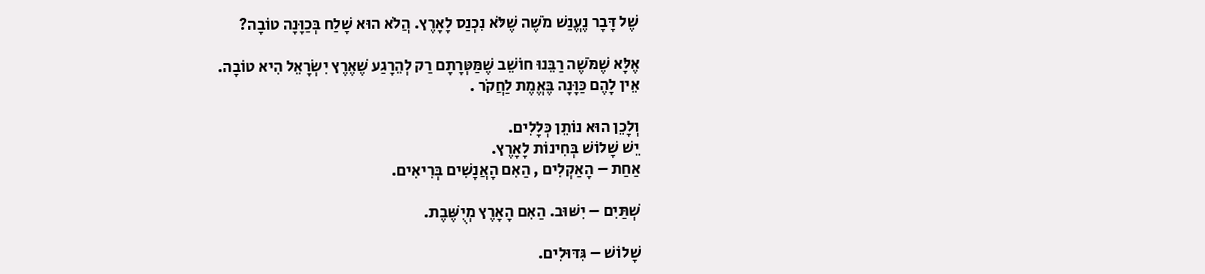שֶׁל דָּבָר נֶעֱנַשׁ מֹשֶׁה שֶׁלֹּא נִכְנַס לָאָרֶץ. הֲלֹא הוּא שָׁלַח בְּכַוָּנָה טוֹבָה?

אֶלָּא שֶׁמֹּשֶׁה רַבֵּנוּ חוֹשֵׁב שֶׁמַּטְּרָתָם רַק לְהֵרָגַע שֶׁאֶרֶץ יִשְׂרָאֵל הִיא טוֹבָה.
אֵין לָהֶם כַּוָּנָה בֶּאֱמֶת לַחֲקֹר .

וְלָכֵן הוּא נוֹתֵן כְּלָלִים.
יֵשׁ שָׁלוֹשׁ בְּחִינוֹת לָאָרֶץ.
אַחַת – הָאַקְלִים , הַאִם הָאֲנָשִׁים בְּרִיאִים.

שְׁתַּיִם – יִשּׁוּב. הַאִם הָאָרֶץ מְיֻשֶּׁבֶת.

שָׁלוֹשׁ – גִּדּוּלִים.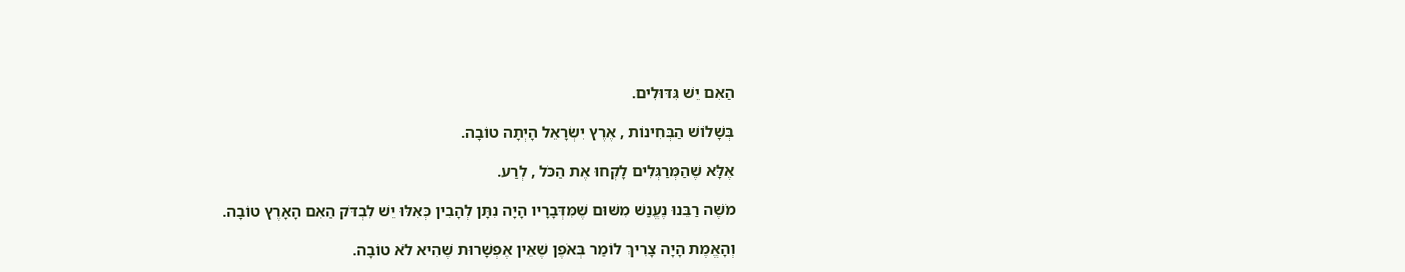הַאִם יֵשׁ גִּדּוּלִים.

בְּשָׁלוֹשׁ הַבְּחִינוֹת , אֶרֶץ יִשְׂרָאֵל הָיְתָה טוֹבָה.

אֶלָּא שֶׁהַמְּרַגְּלִים לָקְחוּ אֶת הַכֹּל , לְרַע.

מֹשֶׁה רַבֵּנוּ נֶעֱנַשׁ מִשּׁוּם שֶׁמִּדְּבָרָיו הָיָה נִתָּן לְהָבִין כְּאִלּוּ יֵשׁ לִבְדֹּק הַאִם הָאָרֶץ טוֹבָה.

וְהָאֱמֶת הָיָה צָרִיךְ לוֹמַר בְּאֹפֶן שֶׁאֵין אֶפְשָׁרוּת שֶׁהִיא לֹא טוֹבָה.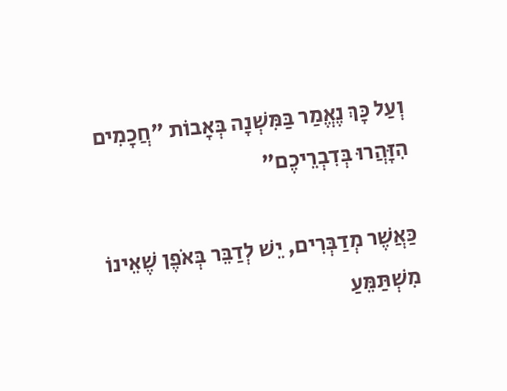וְעַל כָּךְ נֶאֱמַר בַּמִּשְׁנָה בְּאָבוֹת "חֲכָמִים הִזָּהֲרוּ בְּדִבְרֵיכֶם"

כַּאֲשֶׁר מְדַבְּרִים, יֵשׁ לְדַבֵּר בְּאֹפֶן שֶׁאֵינוֹ מִשְׁתַּמֵּעַ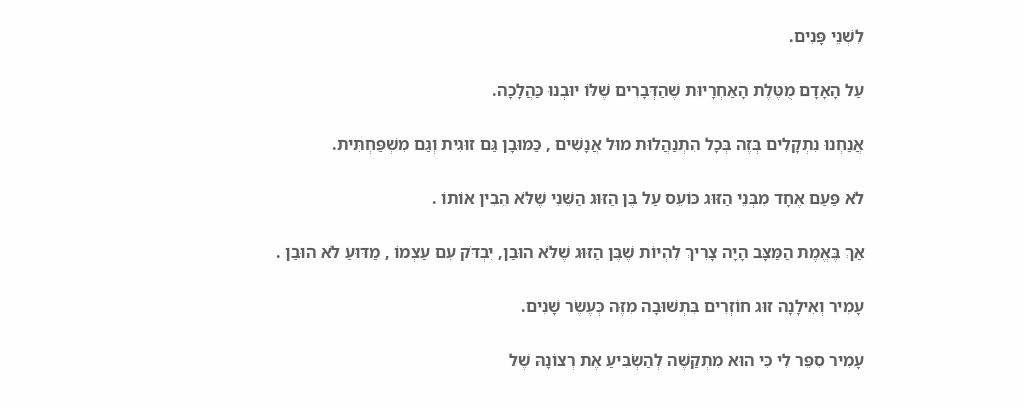לִשְׁנֵי פָּנִים.

עַל הָאָדָם מֻטֶּלֶת הָאַחְרָיוּת שֶׁהַדְּבָרִים שֶׁלּוֹ יוּבְנוּ כַּהֲלָכָה.

אֲנַחְנוּ נִתְקָלִים בְּזֶה בְּכָל הִתְנַהֲלוּת מוּל אֲנָשִׁים , כַּמּוּבָן גַּם זוּגִית וְגַם מִשְׁפַּחְתִּית.

לֹא פַּעַם אֶחָד מִבְּנֵי הַזּוּג כּוֹעֵס עַל בֶּן הַזּוּג הַשֵּׁנִי שֶׁלֹּא הֵבִין אוֹתוֹ .

אַךְ בֶּאֱמֶת הַמַּצָּב הָיָה צָרִיךְ לִהְיוֹת שֶׁבֶּן הַזּוּג שֶׁלֹּא הוּבַן, יִבְדֹּק עִם עַצְמוֹ , מַדּוּעַ לֹא הוּבַן .

עָמִיר וְאִילָנָה זוּג חוֹזְרִים בִּתְשׁוּבָה מִזֶּה כְּעֶשֶׂר שָׁנִים.

עָמִיר סִפֵּר לִי כִּי הוּא מִתְקַשֶּׁה לְהַשְׂבִּיעַ אֶת רְצוֹנָהּ שֶׁל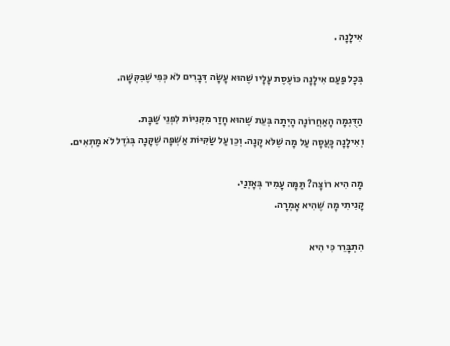אִילָנָה .

בְּכָל פַּעַם אִילָנָה כּוֹעֶסֶת עָלָיו שֶׁהוּא עָשָׂה דְּבָרִים לֹא כְּפִי שֶׁבִּקְּשָׁה.

הַדֻּגְמָה הָאַחֲרוֹנָה הָיְתָה בְּעֵת שֶׁהוּא חָזַר מִקְּנִיּוֹת לִפְנֵי שַׁבָּת.
וְאִילָנָה כָּעֲסָה עַל מָה שֶׁלֹּא קָנָה. וְכֵן עַל שַׂקִּיּוֹת אַשְׁפָּה שֶׁקָּנָה בְּגֹדֶל לֹא מַתְאִים.

מָה הִיא רוֹצָה? תַּמָּה עָמִיר בְּאָזְנַי.
קָנִיתִי מָה שֶׁהִיא אָמְרָה.

הִתְבָּרֵר כִּי הִיא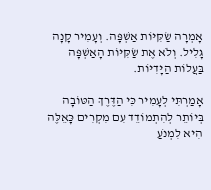אָמְרָה שַׂקִּיּוֹת אַשְׁפָּה. וְעָמִיר קָנָה גָּלִיל. וְלֹא אֶת שַׂקִּיּוֹת הָאַשְׁפָּה בַּעֲלוֹת הַיָּדִיּוֹת.

אָמַרְתִּי לְעָמִיר כִּי הַדֶּרֶךְ הַטּוֹבָה בְּיוֹתֵר לְהִתְמוֹדֵד עִם מִקְרִים כָּאֵלֶּה הִיא לִמְנֹעַ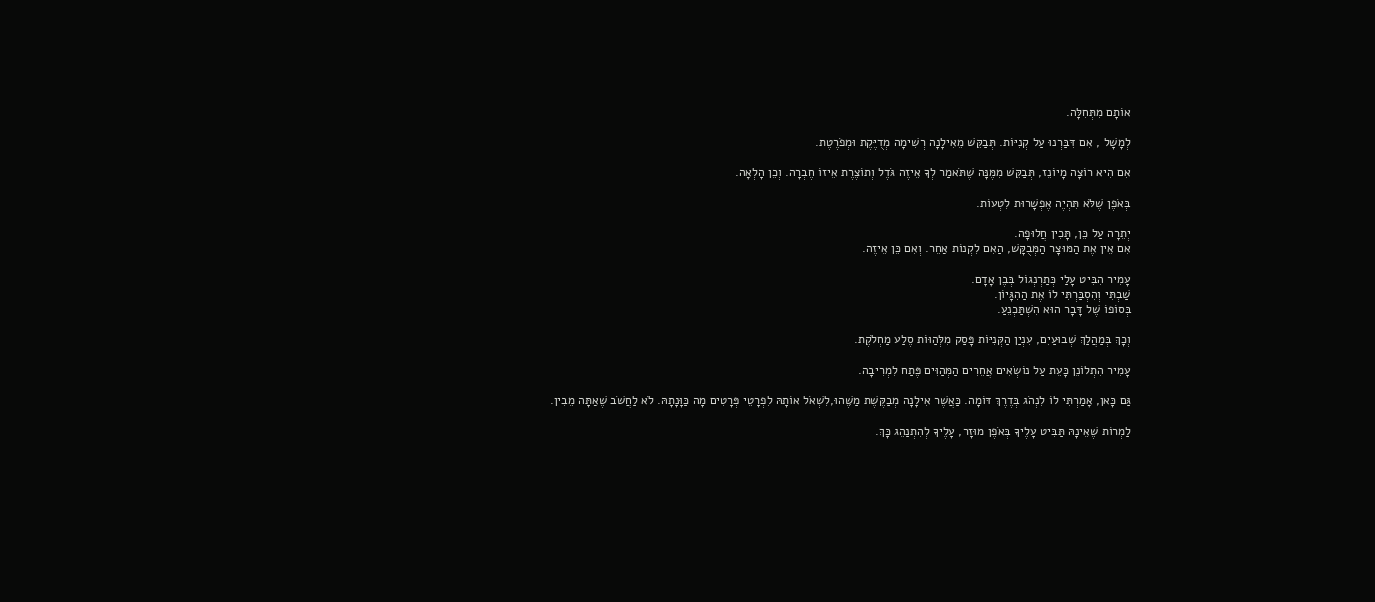אוֹתָם מִתְּחִלָּה.

לְמָשָׁל , אִם דִּבַּרְנוּ עַל קְנִיּוֹת. תְּבַקֵּשׁ מֵאִילָנָה רְשִׁימָה מְדֻיֶּקֶת וּמְפֹרֶטֶת.

אִם הִיא רוֹצָה מָיוֹנֵז, תְּבַקֵּשׁ מִמֶּנָּה שֶׁתֹּאמַר לְךָ אֵיזֶה גֹּדֶל וְתוֹצֶרֶת אֵיזוֹ חֶבְרָה. וְכֵן הָלְאָה.

בְּאֹפֶן שֶׁלֹּא תִּהְיֶה אֶפְשָׁרוּת לִטְעוֹת.

יְתֵרָה עַל כֵּן, תָּכִין חֲלוּפָה.
אִם אֵין אֶת הַמּוּצָר הַמְּבֻקָּשׁ, הַאִם לִקְנוֹת אַחֵר. וְאִם כֵּן אֵיזֶה.

עָמִיר הִבִּיט עָלַי כְּתַרְנְגוֹל בְּבֶן אָדָם.
שַׁבְתִּי וְהִסְבַּרְתִּי לוֹ אֶת הַהִגָּיוֹן.
בְּסוֹפוֹ שֶׁל דָּבָר הוּא הִשְׁתַּכְנֵעַ.

וְכָךְ בְּמַהֲלַךְ שְׁבוּעַיִם, עִנְיַן הַקְּנִיּוֹת פָּסַק מִלְּהַוּוֹת סֶלַע מַחְלֹקֶת.

עָמִיר הִתְלוֹנֵן כָּעֵת עַל נוֹשְׂאִים אֲחֵרִים הַמְּהַוִּים פֶּתַח לִמְרִיבָה.

גַּם כָּאן, אָמַרְתִּי לוֹ לִנְהֹג בְּדֶרֶךְ דּוֹמָה. כַּאֲשֶׁר אִילָנָה מְבַקֶּשֶׁת מַשֶּׁהוּ,לִשְׁאֹל אוֹתָהּ לִפְרָטֵי פְּרָטִים מָה כַּוָּנָתָהּ. לֹא לַחֲשֹׁב שֶׁאַתָּה מֵבִין.

לַמְרוֹת שֶׁאֵינָהּ תַּבִּיט עָלֶיךָ בְּאֹפֶן מוּזָר, עָלֶיךָ לְהִתְנַהֵג כָּךְ.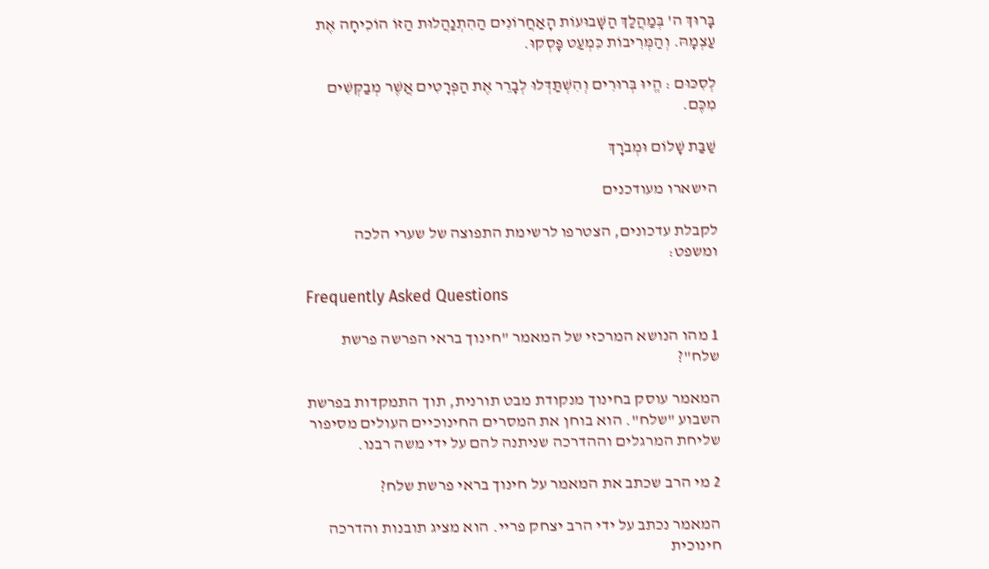בָּרוּךְ ה' בְּמַהֲלַךְ הַשָּׁבוּעוֹת הָאַחֲרוֹנִים הַהִתְנַהֲלוּת הַזּוֹ הוֹכִיחָה אֶת עַצְמָהּ. וְהַמְּרִיבוֹת כִּמְעַט פָּסְקוּ.

לְסִכּוּם : הֱיוּ בְּרוּרִים וְהִשְׁתַּדְּלוּ לְבָרֵר אֶת הַפְּרָטִים אֲשֶׁר מְבַקְּשִׁים מִכֶּם.

שַׁבַּת שָׁלוֹם וּמְבֹרָךְ

הישארו מעודכנים

לקבלת עדכונים, הצטרפו לרשימת התפוצה של שערי הלכה ומשפט:

Frequently Asked Questions

1 מהו הנושא המרכזי של המאמר "חינוך בראי הפרשה פרשת שלח"?

המאמר עוסק בחינוך מנקודת מבט תורנית, תוך התמקדות בפרשת השבוע "שלח". הוא בוחן את המסרים החינוכיים העולים מסיפור שליחת המרגלים וההדרכה שניתנה להם על ידי משה רבנו.

2 מי הרב שכתב את המאמר על חינוך בראי פרשת שלח?

המאמר נכתב על ידי הרב יצחק פריי. הוא מציג תובנות והדרכה חינוכית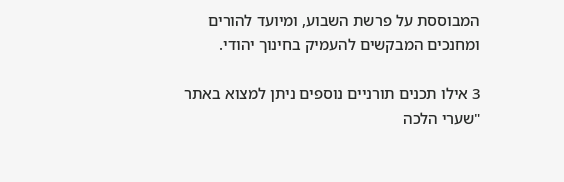המבוססת על פרשת השבוע, ומיועד להורים ומחנכים המבקשים להעמיק בחינוך יהודי.

3 אילו תכנים תורניים נוספים ניתן למצוא באתר "שערי הלכה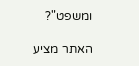ומשפט"?

האתר מציע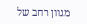מגוון רחב של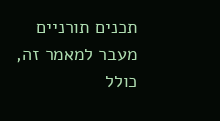תכנים תורניים מעבר למאמר זה, כולל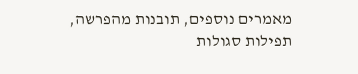מאמרים נוספים, תובנות מהפרשה, תפילות סגולות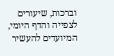וברכות, שיעורים לצפייה והדף היומי, המיועדים להעשיר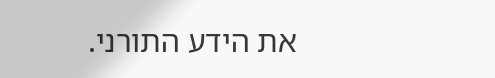את הידע התורני.